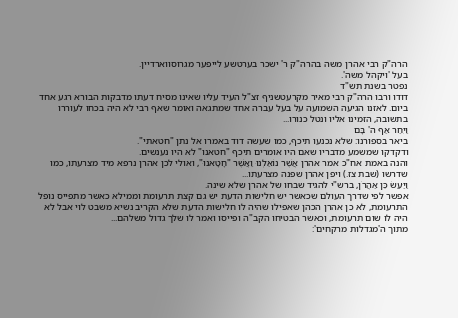הרה"ק רבי אהרן משה בהרה"ק ר' ישכר בערטשע לייפער מגרוסווארדיין.
בעל 'ויקהל משה'.
נפטר בשנת תש"ד
דודו ורבו הרה"ק רבי מאיר מקרעטשניף זצ"ל העיד עליו שאינו מסיח דעתו מדבקות הבורא רגע אחד ביום. לאזנו הגיעה השמועה על בעל עברה אחד שמתגאה ואומר שאף רבי לא היה בכחו לעוררו בתשובה, הזמינו אליו ונטל כנורו...
וַיִּחַר אַף ה' בָּם
ביאר בספורנו: שלא נכנעו תיכף, כמו שעשה דוד באמרו אל נתן "חטאתי".
ודקדקו שמשמע מדבריו שאם היו אומרים תיכף "חטאנו" לא היו נענשים.
והנה באמת אח"כ אמר אהרן אֲשֶׁר נוֹאַלְנוּ וַאֲשֶׁר "חָטָאנוּ", ואולי לכן אהרן נרפא מיד מצרעתו, כמו שדרשו (שבת צז.) ויפן אהרן שפנה מצרעתו...
וַיַּעַשׂ כֵּן אַהֲרֹן, ברש"י להגיד שבחו של אהרן שלא שינה.
אפשר לפי שדרך העולם שכאשר יש חלישות הדעת יש גם קצת תרעומת וממילא כאשר מתפייס נופל התרעומת, לא כן אהרן הכהן שאפילו שהיה לו חלישות הדעת שלא הקריב נשיא משבט לוי אבל לא היה לו שום תרעומת, וכאשר הבטיחו הקב"ה ופייסו ואמר לו שלך גדול משלהם...
מתוך ה'מגדלות מרקחים':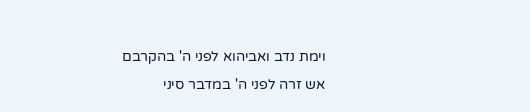וימת נדב ואביהוא לפני ה' בהקרבם אש זרה לפני ה' במדבר סיני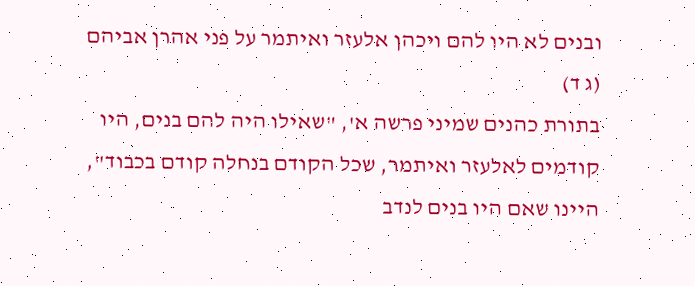ובנים לא היו להם ויכהן אלעזר ואיתמר על פני אהרן אביהם (ג ד)
בתורת כהנים שמיני פרשה א', "שאילו היה להם בנים, היו קודמים לאלעזר ואיתמר, שכל הקודם בנחלה קודם בכבוד", היינו שאם היו בנים לנדב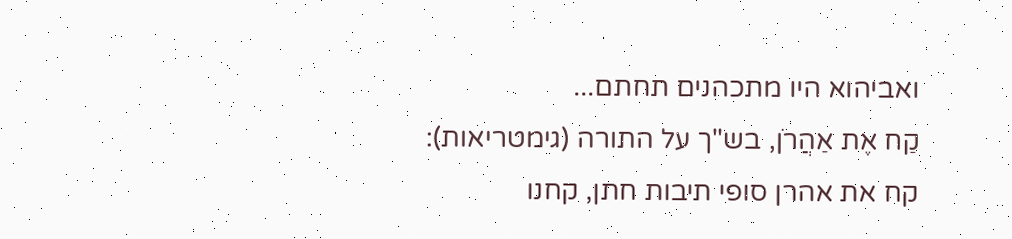ואביהוא היו מתכהנים תחתם...
קַח אֶת אַהֲרֹן, בש"ך על התורה (גימטריאות): קח את אהרן סופי תיבות חתן, קחנו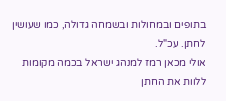בתופים ובמחולות ובשמחה גדולה, כמו שעושין לחתן. עכ"ל.
אולי מכאן רמז למנהג ישראל בכמה מקומות ללוות את החתן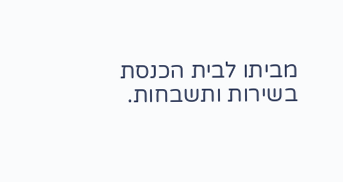מביתו לבית הכנסת בשירות ותשבחות.